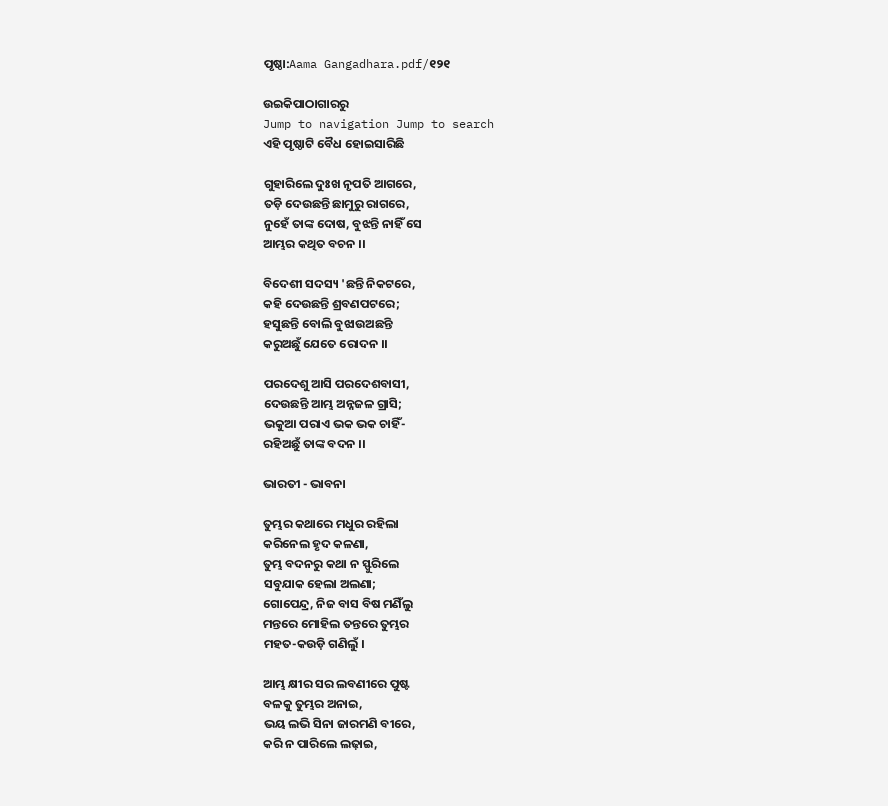ପୃଷ୍ଠା:Aama Gangadhara.pdf/୧୨୧

ଉଇକିପାଠାଗାର‌ରୁ
Jump to navigation Jump to search
ଏହି ପୃଷ୍ଠାଟି ବୈଧ ହୋଇସାରିଛି

ଗୁହାରିଲେ ଦୁଃଖ ନୃପତି ଆଗରେ,
ତଡ଼ି ଦେଉଛନ୍ତି ଛାମୁରୁ ରାଗରେ,
ନୁହେଁ ତାଙ୍କ ଦୋଷ, ବୁଝନ୍ତି ନାହିଁ ସେ
ଆମ୍ଭର କଥିତ ବଚନ ।।

ବିଦେଶୀ ସଦସ୍ୟ 'ଛନ୍ତି ନିକଟରେ,
କହି ଦେଉଛନ୍ତି ଶ୍ରବଣପଟରେ;
ହସୁଛନ୍ତି ବୋଲି ବୁଝାଉଅଛନ୍ତି
କରୁଅଛୁଁ ଯେତେ ରୋଦନ ।।

ପରଦେଶୁ ଆସି ପରଦେଶବାସୀ,
ଦେଉଛନ୍ତି ଆମ୍ଭ ଅନ୍ନଜଳ ଗ୍ରାସି;
ଭକୁଆ ପରାଏ ଭକ ଭକ ଚାହିଁ-
ରହିଅଛୁଁ ତାଙ୍କ ବଦନ ।।

ଭାରତୀ - ଭାବନା

ତୁମ୍ଭର କଥାରେ ମଧୁର ରହିଲା
କରିନେଲ ହୃଦ କଳଣା,
ତୁମ୍ଭ ବଦନରୁ କଥା ନ ସ୍ଫୁରିଲେ
ସବୁଯାକ ହେଲା ଅଲଣା;
ଗୋପେନ୍ଦ୍ର, ନିଜ ବାସ ବିଷ ମଣିଁଲୁ
ମନ୍ତରେ ମୋହିଲ ତନ୍ତରେ ତୁମ୍ଭର
ମହତ-କଉଡ଼ି ଗଣିଲୁଁ ।

ଆମ୍ଭ କ୍ଷୀର ସର ଲବଣୀରେ ପୁଷ୍ଟ
ବଳକୁ ତୁମ୍ଭର ଅନାଇ,
ଭୟ ଲଭି ସିନା ଜାରମଣି ବୀରେ,
କରି ନ ପାରିଲେ ଲଢ଼ାଇ,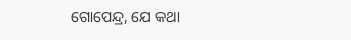ଗୋପେନ୍ଦ୍ର, ଯେ କଥା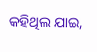କହିଥିଲ ଯାଇ,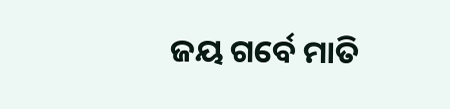ଜୟ ଗର୍ବେ ମାତି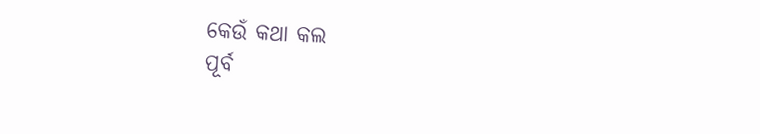କେଉଁ କଥା କଲ
ପୂର୍ବ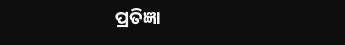ପ୍ରତିଜ୍ଞା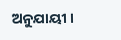ଅନୁଯାୟୀ ।